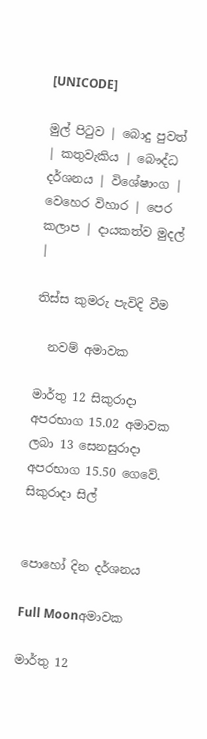[UNICODE]

මුල් පිටුව | බොදු පුවත් | කතුවැකිය | බෞද්ධ දර්ශනය | විශේෂාංග | වෙහෙර විහාර | පෙර කලාප | දායකත්ව මුදල් |

තිස්ස කුමරු පැවිදි වීම

  නවම් අමාවක

මාර්තු 12 සිකුරාදා අපරභාග 15.02 අමාවක ලබා 13 සෙනසුරාදා අපරභාග 15.50 ගෙවේ.
සිකුරාදා සිල්


පොහෝ දින දර්ශනය

Full Moonඅමාවක

මාර්තු 12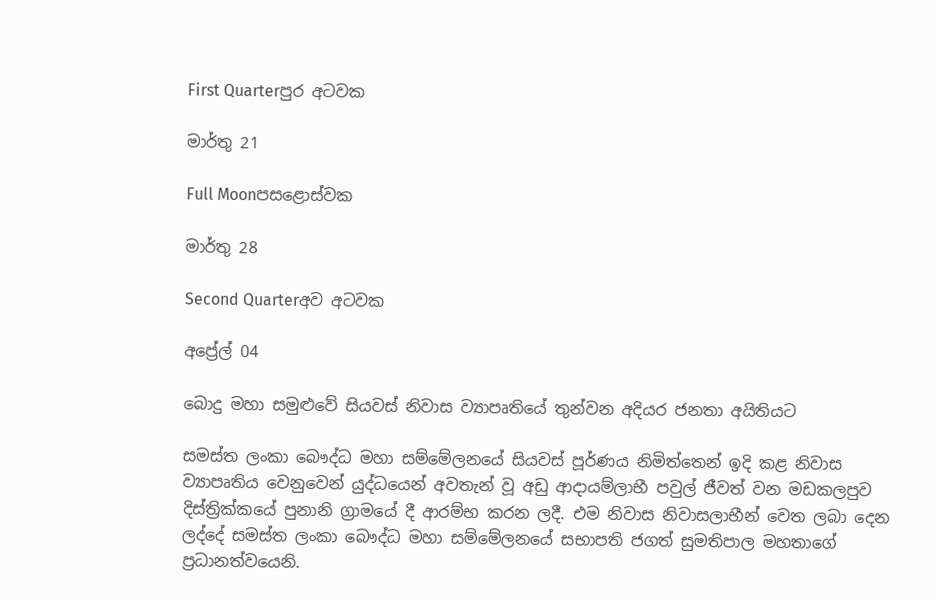First Quarterපුර අටවක

මාර්තු 21

Full Moonපසළොස්වක

මාර්තු 28

Second Quarterඅව අටවක

අප්‍රේල් 04

බොදු මහා සමුළුවේ සියවස් නිවාස ව්‍යාපෘතියේ තුන්වන අදියර ජනතා අයිතියට

සමස්ත ලංකා බෞද්ධ මහා සම්මේලනයේ සියවස් පූර්ණය නිමිත්තෙන් ඉදි කළ නිවාස ව්‍යාපෘතිය වෙනුවෙන් යුද්ධයෙන් අවතැන් වූ අඩු ආදායම්ලාභී පවුල් ජීවත් වන මඩකලපුව දිස්ත්‍රික්කයේ පුනානි ග්‍රාමයේ දී ආරම්භ කරන ලදී. එම නිවාස නිවාසලාභීන් වෙත ලබා දෙන ලද්දේ සමස්ත ලංකා බෞද්ධ මහා සම්මේලනයේ සභාපති ජගත් සුමතිපාල මහතාගේ ප්‍රධානත්වයෙනි.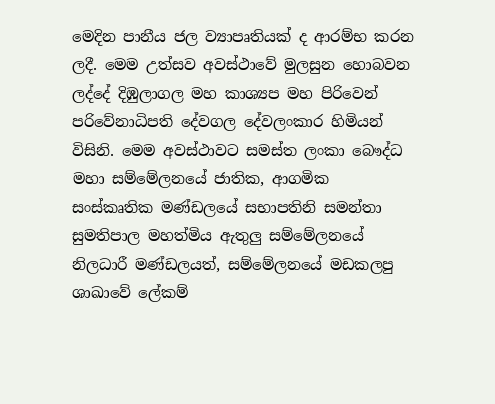මෙදින පානීය ජල ව්‍යාපෘතියක් ද ආරම්භ කරන ලදී. මෙම උත්සව අවස්ථාවේ මුලසුන හොබවන ලද්දේ දිඹුලාගල මහ කාශ්‍යප මහ පිරිවෙන් පරිවේනාධිපති දේවගල දේවලංකාර හිමියන් විසිනි. මෙම අවස්ථාවට සමස්ත ලංකා බෞද්ධ මහා සම්මේලනයේ ජාතික, ආගමික සංස්කෘතික මණ්ඩලයේ සභාපතිනි සමන්තා සුමතිපාල මහත්මිය ඇතුලු සම්මේලනයේ නිලධාරී මණ්ඩලයත්, සම්මේලනයේ මඩකලපු ශාඛාවේ ලේකම්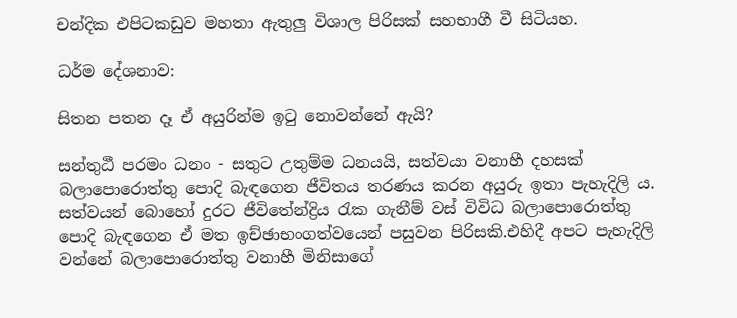චන්දික එපිටකඩුව මහතා ඇතුලු විශාල පිරිසක් සහභාගී වී සිටියහ.

ධර්ම දේශනාව:

සිතන පතන දෑ ඒ අයුරින්ම ඉටු නොවන්නේ ඇයි?

සන්තුඨී පරමං ධනං - සතුට උතුම්ම ධනයයි, සත්වයා වනාහී දහසක් බලාපොරොත්තු පොදි බැඳගෙන ජීවිතය තරණය කරන අයුරු ඉතා පැහැදිලි ය. සත්වයන් බොහෝ දුරට ජීවිතේන්ද්‍රිය රැක ගැනීම් වස් විවිධ බලාපොරොත්තු පොදි බැඳගෙන ඒ මත ඉච්ඡාභංගත්වයෙන් පසුවන පිරිසකි.එහිදී අපට පැහැදිලි වන්නේ බලාපොරොත්තු වනාහී මිනිසාගේ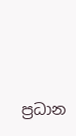ප්‍රධාන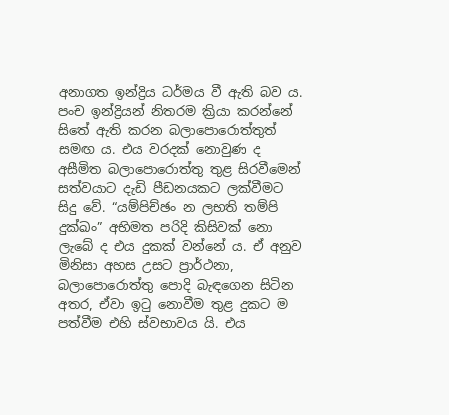අනාගත ඉන්ද්‍රිය ධර්මය වී ඇති බව ය. පංච ඉන්ද්‍රියන් නිතරම ක්‍රියා කරන්නේ සිතේ ඇති කරන බලාපොරොත්තුත් සමඟ ය. එය වරදක් නොවුණ ද අසීමිත බලාපොරොත්තු තුළ සිරවීමෙන් සත්වයාට දැඩි පීඩනයකට ලක්වීමට සිදු වේ. “යම්පිච්ඡං න ලභති තම්පි දුක්ඛං” අභිමත පරිදි කිසිවක් නො ලැබේ ද එය දුකක් වන්නේ ය. ඒ අනුව මිනිසා අහස උසට ප්‍රාර්ථනා, බලාපොරොත්තු පොදි බැඳගෙන සිටින අතර, ඒවා ඉටු නොවීම තුළ දුකට ම පත්වීම එහි ස්වභාවය යි. එය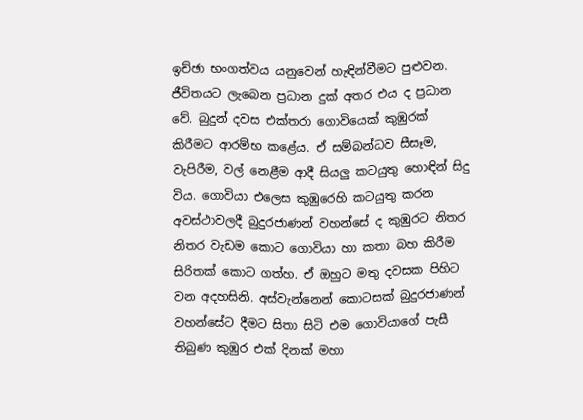ඉච්ඡා භංගත්වය යනුවෙන් හැඳින්වීමට පුළුවන. ජීවිතයට ලැබෙන ප්‍රධාන දුක් අතර එය ද ප්‍රධාන වේ. බුදුන් දවස එක්තරා ගොවියෙක් කුඹුරක් කිරීමට ආරම්භ කළේය. ඒ සම්බන්ධව සීසෑම, වැපිරීම, වල් නෙළීම ආදී සියලු කටයුතු හොඳින් සිදු විය. ගොවියා එලෙස කුඹුරෙහි කටයුතු කරන අවස්ථාවලදී බුදුරජාණන් වහන්සේ ද කුඹුරට නිතර නිතර වැඩම කොට ගොවියා හා කතා බහ කිරීම සිරිතක් කොට ගත්හ. ඒ ඔහුට මතු දවසක පිහිට වන අදහසිනි. අස්වැන්නෙන් කොටසක් බුදුරජාණන් වහන්සේට දීමට සිතා සිටි එම ගොවියාගේ පැසී තිබුණ කුඹුර එක් දිනක් මහා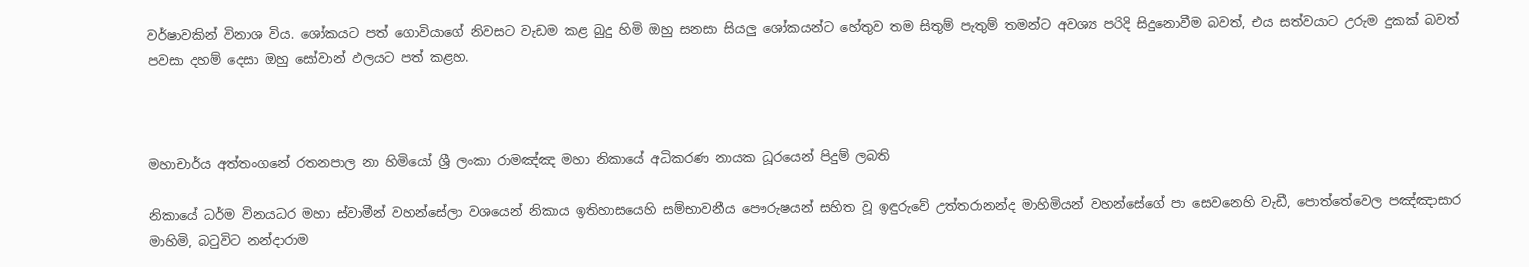වර්ෂාවකින් විනාශ විය. ශෝකයට පත් ගොවියාගේ නිවසට වැඩම කළ බුදු හිමි ඔහු සනසා සියලු ශෝකයන්ට හේතුව තම සිතුම් පැතුම් තමන්ට අවශ්‍ය පරිදි සිදුනොවීම බවත්, එය සත්වයාට උරුම දුකක් බවත් පවසා දහම් දෙසා ඔහු සෝවාන් ඵලයට පත් කළහ.



මහාචාර්ය අත්තංගනේ රතනපාල නා හිමියෝ ශ්‍රී ලංකා රාමඤ්ඤ මහා නිකායේ අධිකරණ නායක ධූරයෙන් පිදුම් ලබති

නිකායේ ධර්ම විනයධර මහා ස්වාමීන් වහන්සේලා වශයෙන් නිකාය ඉතිහාසයෙහි සම්භාවනීය පෞරුෂයන් සහිත වූ ඉඳුරුවේ උත්තරානන්ද මාහිමියන් වහන්සේගේ පා සෙවනෙහි වැඩී, පොත්තේවෙල පඤ්ඤාසාර මාහිමි, බටුවිට නන්දාරාම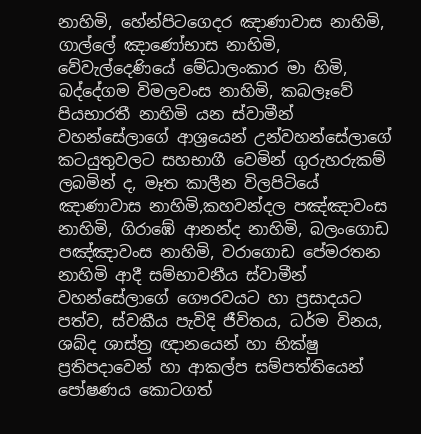නාහිමි, හේන්පිටගෙදර ඤාණාවාස නාහිමි, ගාල්ලේ ඤාණෝභාස නාහිමි, වේවැල්දෙණියේ මේධාලංකාර මා හිමි, බද්දේගම විමලවංස නාහිමි, කබලෑවේ පියභාරතී නාහිමි යන ස්වාමීන් වහන්සේලාගේ ආශ්‍රයෙන් උන්වහන්සේලාගේ කටයුතුවලට සහභාගී වෙමින් ගුරුහරුකම් ලබමින් ද, මෑත කාලීන විලපිටියේ ඤාණාවාස නාහිමි,කහවන්දල පඤ්ඤාවංස නාහිමි, ගිරාඹේ ආනන්ද නාහිමි, බලංගොඩ පඤ්ඤාවංස නාහිමි, වරාගොඩ පේමරතන නාහිමි ආදී සම්භාවනීය ස්වාමීන් වහන්සේලාගේ ගෞරවයට හා ප්‍රසාදයට පත්ව, ස්වකීය පැවිදි ජීවිතය, ධර්ම විනය, ශබ්ද ශාස්ත්‍ර ඥානයෙන් හා භික්ෂු ප්‍රතිපදාවෙන් හා ආකල්ප සම්පත්තියෙන් පෝෂණය කොටගත්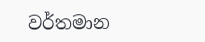වර්තමාන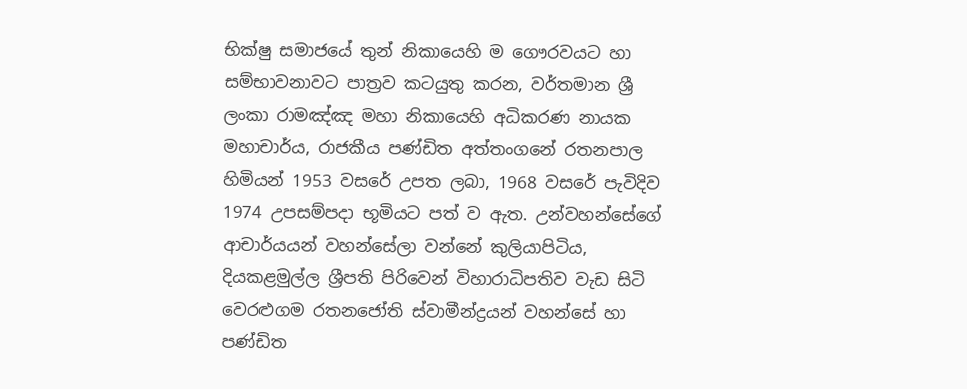භික්ෂු සමාජයේ තුන් නිකායෙහි ම ගෞරවයට හා සම්භාවනාවට පාත්‍රව කටයුතු කරන, වර්තමාන ශ්‍රී ලංකා රාමඤ්ඤ මහා නිකායෙහි අධිකරණ නායක මහාචාර්ය, රාජකීය පණ්ඩිත අත්තංගනේ රතනපාල හිමියන් 1953 වසරේ උපත ලබා, 1968 වසරේ පැවිදිව 1974 උපසම්පදා භූමියට පත් ව ඇත. උන්වහන්සේගේ ආචාර්යයන් වහන්සේලා වන්නේ කුලියාපිටිය, දියකළමුල්ල ශ්‍රීපති පිරිවෙන් විහාරාධිපතිව වැඩ සිටි වෙරළුගම රතනජෝති ස්වාමීන්ද්‍රයන් වහන්සේ හා පණ්ඩිත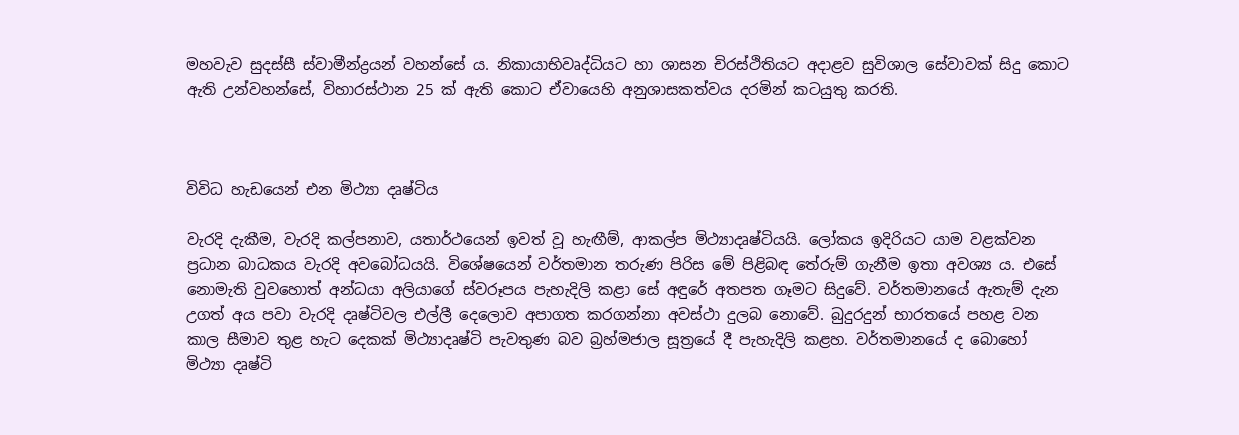මහවැව සුදස්සී ස්වාමීන්ද්‍රයන් වහන්සේ ය. නිකායාභිවෘද්ධියට හා ශාසන චිරස්ථිතියට අදාළව සුවිශාල සේවාවක් සිදු කොට ඇති උන්වහන්සේ, විහාරස්ථාන 25 ක් ඇති කොට ඒවායෙහි අනුශාසකත්වය දරමින් කටයුතු කරති.



විවිධ හැඩයෙන් එන මිථ්‍යා දෘෂ්ටිය

වැරදි දැකීම, වැරදි කල්පනාව, යතාර්ථයෙන් ඉවත් වූ හැඟීම්, ආකල්ප මිථ්‍යාදෘෂ්ටියයි. ලෝකය ඉදිරියට යාම වළක්වන ප්‍රධාන බාධකය වැරදි අවබෝධයයි. විශේෂයෙන් වර්තමාන තරුණ පිරිස මේ පිළිබඳ තේරුම් ගැනීම ඉතා අවශ්‍ය ය. එසේ නොමැති වුවහොත් අන්ධයා අලියාගේ ස්වරූපය පැහැදිලි කළා සේ අඳුරේ අතපත ගෑමට සිදුවේ. වර්තමානයේ ඇතැම් දැන උගත් අය පවා වැරදි දෘෂ්ටිවල එල්ලී දෙලොව අපාගත කරගන්නා අවස්ථා දුලබ නොවේ. බුදුරදුන් භාරතයේ පහළ වන කාල සීමාව තුළ හැට දෙකක් මිථ්‍යාදෘෂ්ටි පැවතුණ බව බ්‍රහ්මජාල සූත්‍රයේ දී පැහැදිලි කළහ. වර්තමානයේ ද බොහෝ මිථ්‍යා දෘෂ්ටි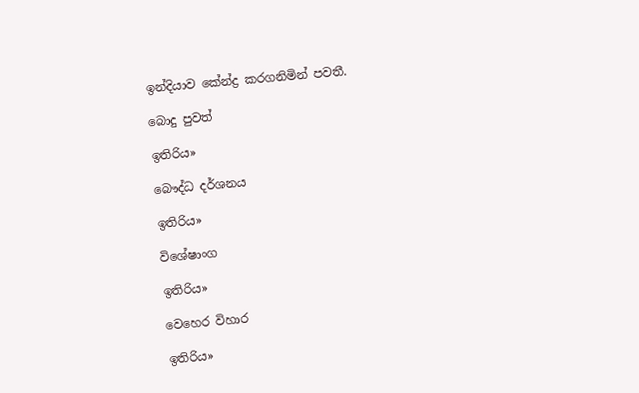ඉන්දියාව කේන්ද්‍ර කරගනිමින් පවතී.

බොදු පුවත්

ඉතිරිය»

බෞද්ධ දර්ශනය

ඉතිරිය»

විශේෂාංග

ඉතිරිය»

වෙහෙර විහාර

ඉතිරිය»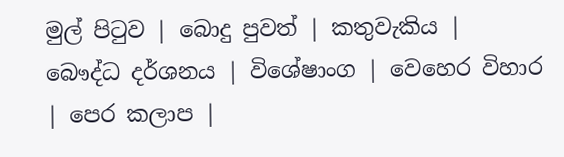මුල් පිටුව | බොදු පුවත් | කතුවැකිය | බෞද්ධ දර්ශනය | විශේෂාංග | වෙහෙර විහාර | පෙර කලාප |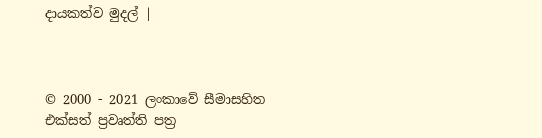දායකත්ව මුදල් |



© 2000 - 2021 ලංකාවේ සීමාසහිත එක්සත් ප්‍රවෘත්ති පත්‍ර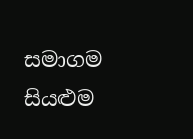සමාගම
සියළුම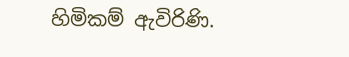හිමිකම් ඇවිරිණි.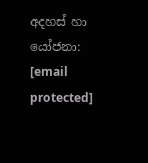අදහස් හා යෝජනා: [email protected]